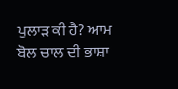ਪੁਲਾੜ ਕੀ ਹੈ? ਆਮ ਬੋਲ ਚਾਲ ਦੀ ਭਾਸ਼ਾ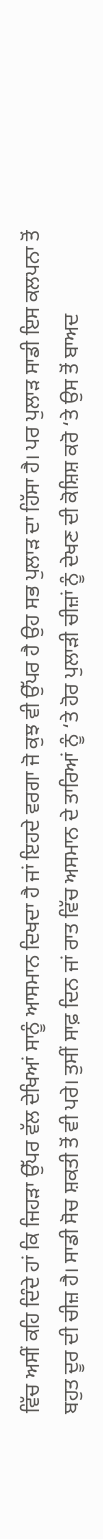ਵਿੱਚ ਅਸੀਂ ਕਹਿ ਦਿੰਦੇ ਹਾਂ ਕਿ ਜਿਹੜਾ ਉੱਪਰ ਵੱਲ ਦੇਖਿਆਂ ਸਾਨੂੰ ਆਸਮਾਨ ਦਿਖਦਾ ਹੈ ਜਾਂ ਇਹਦੇ ਵਰਗਾ ਜੋ ਕੁਝ ਵੀ ਉੱਪਰ ਹੈ ਉਹ ਸਭ ਪੁਲਾੜ ਦਾ ਹਿੱਸਾ ਹੈ। ਪਰ ਪੁਲਾੜ ਸਾਡੀ ਇਸ ਕਲਪਨਾ ਤੋਂ ਬਹੁਤ ਦੂਰ ਦੀ ਚੀਜ਼ ਹੈ। ਸਾਡੀ ਸੋਚ ਸ਼ਕਤੀ ਤੋਂ ਵੀ ਪਰੇ। ਤੁਸੀਂ ਸਾਫ਼ ਦਿਨ ਜਾਂ ਰਾਤ ਵਿੱਚ ਅਸਮਾਨ ਦੇ ਤਾਰਿਆਂ ਨੂੰ ‘ਤੇ ਹੋਰ ਪੁਲਾੜੀ ਚੀਜ਼ਾਂ ਨੂੰ ਦੇਖਣ ਦੀ ਕੋਸ਼ਿਸ਼ ਕਰੋ ‘ਤੇ ਉਸ ਤੋਂ ਬਾਅਦ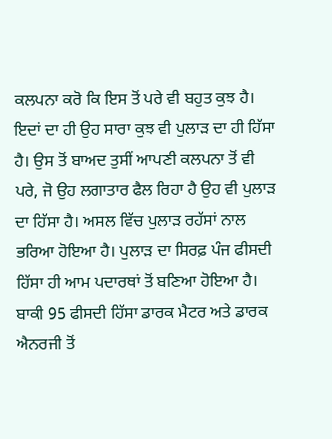ਕਲਪਨਾ ਕਰੋ ਕਿ ਇਸ ਤੋਂ ਪਰੇ ਵੀ ਬਹੁਤ ਕੁਝ ਹੈ। ਇਦਾਂ ਦਾ ਹੀ ਉਹ ਸਾਰਾ ਕੁਝ ਵੀ ਪੁਲਾੜ ਦਾ ਹੀ ਹਿੱਸਾ ਹੈ। ਉਸ ਤੋਂ ਬਾਅਦ ਤੁਸੀਂ ਆਪਣੀ ਕਲਪਨਾ ਤੋਂ ਵੀ ਪਰੇ, ਜੋ ਉਹ ਲਗਾਤਾਰ ਫੈਲ ਰਿਹਾ ਹੈ ਉਹ ਵੀ ਪੁਲਾੜ ਦਾ ਹਿੱਸਾ ਹੈ। ਅਸਲ ਵਿੱਚ ਪੁਲਾੜ ਰਹੱਸਾਂ ਨਾਲ ਭਰਿਆ ਹੋਇਆ ਹੈ। ਪੁਲਾੜ ਦਾ ਸਿਰਫ਼ ਪੰਜ ਫੀਸਦੀ ਹਿੱਸਾ ਹੀ ਆਮ ਪਦਾਰਥਾਂ ਤੋਂ ਬਣਿਆ ਹੋਇਆ ਹੈ। ਬਾਕੀ 95 ਫੀਸਦੀ ਹਿੱਸਾ ਡਾਰਕ ਮੈਟਰ ਅਤੇ ਡਾਰਕ ਐਨਰਜੀ ਤੋਂ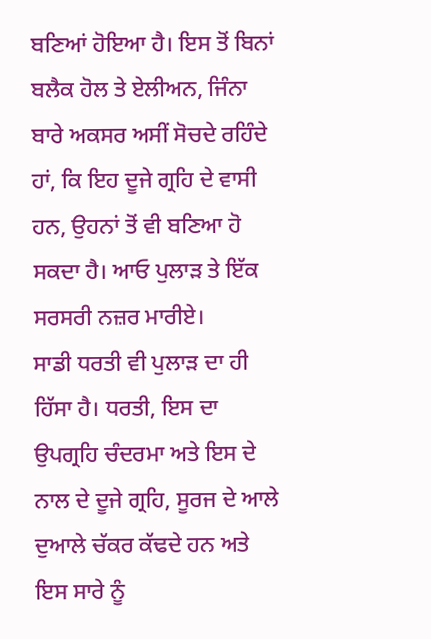ਬਣਿਆਂ ਹੋਇਆ ਹੈ। ਇਸ ਤੋਂ ਬਿਨਾਂ ਬਲੈਕ ਹੋਲ ਤੇ ਏਲੀਅਨ, ਜਿੰਨਾ ਬਾਰੇ ਅਕਸਰ ਅਸੀਂ ਸੋਚਦੇ ਰਹਿੰਦੇ ਹਾਂ, ਕਿ ਇਹ ਦੂਜੇ ਗ੍ਰਹਿ ਦੇ ਵਾਸੀ ਹਨ, ਉਹਨਾਂ ਤੋਂ ਵੀ ਬਣਿਆ ਹੋ ਸਕਦਾ ਹੈ। ਆਓ ਪੁਲਾੜ ਤੇ ਇੱਕ ਸਰਸਰੀ ਨਜ਼ਰ ਮਾਰੀਏ।
ਸਾਡੀ ਧਰਤੀ ਵੀ ਪੁਲਾੜ ਦਾ ਹੀ ਹਿੱਸਾ ਹੈ। ਧਰਤੀ, ਇਸ ਦਾ ਉਪਗ੍ਰਹਿ ਚੰਦਰਮਾ ਅਤੇ ਇਸ ਦੇ ਨਾਲ ਦੇ ਦੂਜੇ ਗ੍ਰਹਿ, ਸੂਰਜ ਦੇ ਆਲੇ ਦੁਆਲੇ ਚੱਕਰ ਕੱਢਦੇ ਹਨ ਅਤੇ ਇਸ ਸਾਰੇ ਨੂੰ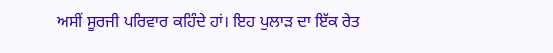ਅਸੀਂ ਸੂਰਜੀ ਪਰਿਵਾਰ ਕਹਿੰਦੇ ਹਾਂ। ਇਹ ਪੁਲਾੜ ਦਾ ਇੱਕ ਰੇਤ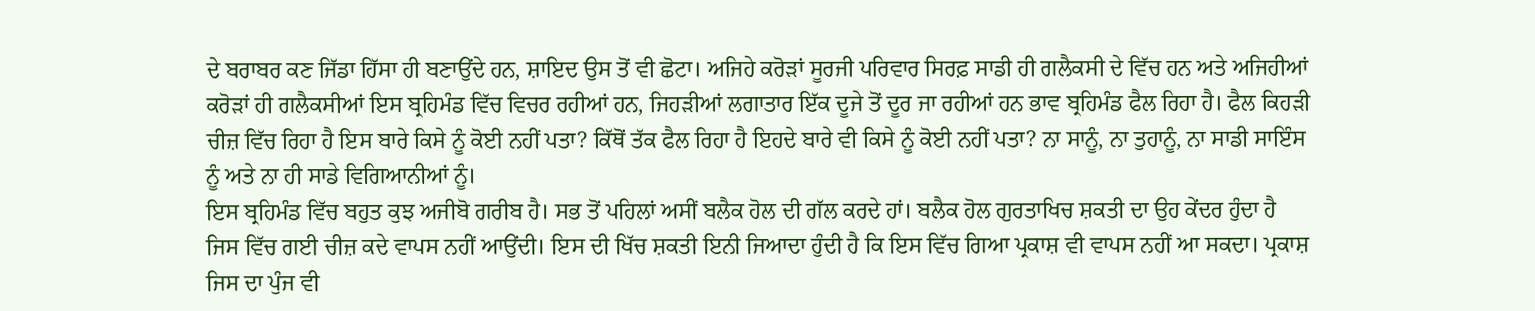ਦੇ ਬਰਾਬਰ ਕਣ ਜਿੱਡਾ ਹਿੱਸਾ ਹੀ ਬਣਾਉਂਦੇ ਹਨ, ਸ਼ਾਇਦ ਉਸ ਤੋਂ ਵੀ ਛੋਟਾ। ਅਜਿਹੇ ਕਰੋੜਾਂ ਸੂਰਜੀ ਪਰਿਵਾਰ ਸਿਰਫ਼ ਸਾਡੀ ਹੀ ਗਲੈਕਸੀ ਦੇ ਵਿੱਚ ਹਨ ਅਤੇ ਅਜਿਹੀਆਂ ਕਰੋੜਾਂ ਹੀ ਗਲੈਕਸੀਆਂ ਇਸ ਬ੍ਰਹਿਮੰਡ ਵਿੱਚ ਵਿਚਰ ਰਹੀਆਂ ਹਨ, ਜਿਹੜੀਆਂ ਲਗਾਤਾਰ ਇੱਕ ਦੂਜੇ ਤੋਂ ਦੂਰ ਜਾ ਰਹੀਆਂ ਹਨ ਭਾਵ ਬ੍ਰਹਿਮੰਡ ਫੈਲ ਰਿਹਾ ਹੈ। ਫੈਲ ਕਿਹੜੀ ਚੀਜ਼ ਵਿੱਚ ਰਿਹਾ ਹੈ ਇਸ ਬਾਰੇ ਕਿਸੇ ਨੂੰ ਕੋਈ ਨਹੀਂ ਪਤਾ? ਕਿੱਥੋਂ ਤੱਕ ਫੈਲ ਰਿਹਾ ਹੈ ਇਹਦੇ ਬਾਰੇ ਵੀ ਕਿਸੇ ਨੂੰ ਕੋਈ ਨਹੀਂ ਪਤਾ? ਨਾ ਸਾਨੂੰ, ਨਾ ਤੁਹਾਨੂੰ, ਨਾ ਸਾਡੀ ਸਾਇੰਸ ਨੂੰ ਅਤੇ ਨਾ ਹੀ ਸਾਡੇ ਵਿਗਿਆਨੀਆਂ ਨੂੰ।
ਇਸ ਬ੍ਰਹਿਮੰਡ ਵਿੱਚ ਬਹੁਤ ਕੁਝ ਅਜੀਬੋ ਗਰੀਬ ਹੈ। ਸਭ ਤੋਂ ਪਹਿਲਾਂ ਅਸੀਂ ਬਲੈਕ ਹੋਲ ਦੀ ਗੱਲ ਕਰਦੇ ਹਾਂ। ਬਲੈਕ ਹੋਲ ਗੁਰਤਾਖਿਚ ਸ਼ਕਤੀ ਦਾ ਉਹ ਕੇਂਦਰ ਹੁੰਦਾ ਹੈ ਜਿਸ ਵਿੱਚ ਗਈ ਚੀਜ਼ ਕਦੇ ਵਾਪਸ ਨਹੀਂ ਆਉਂਦੀ। ਇਸ ਦੀ ਖਿੱਚ ਸ਼ਕਤੀ ਇਨੀ ਜਿਆਦਾ ਹੁੰਦੀ ਹੈ ਕਿ ਇਸ ਵਿੱਚ ਗਿਆ ਪ੍ਰਕਾਸ਼ ਵੀ ਵਾਪਸ ਨਹੀਂ ਆ ਸਕਦਾ। ਪ੍ਰਕਾਸ਼ ਜਿਸ ਦਾ ਪੁੰਜ ਵੀ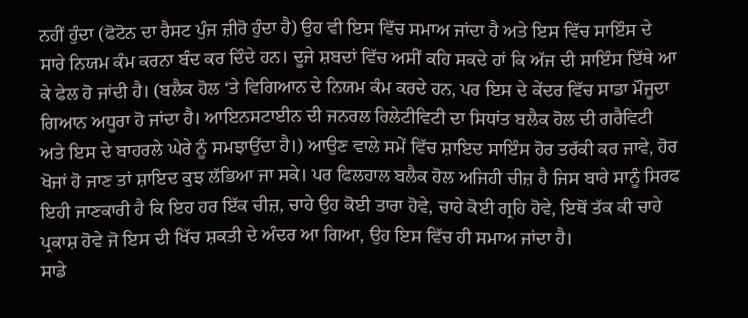ਨਹੀਂ ਹੁੰਦਾ (ਫੋਟੋਨ ਦਾ ਰੈਸਟ ਪੁੰਜ ਜ਼ੀਰੋ ਹੁੰਦਾ ਹੈ) ਉਹ ਵੀ ਇਸ ਵਿੱਚ ਸਮਾਅ ਜਾਂਦਾ ਹੈ ਅਤੇ ਇਸ ਵਿੱਚ ਸਾਇੰਸ ਦੇ ਸਾਰੇ ਨਿਯਮ ਕੰਮ ਕਰਨਾ ਬੰਦ ਕਰ ਦਿੰਦੇ ਹਨ। ਦੂਜੇ ਸ਼ਬਦਾਂ ਵਿੱਚ ਅਸੀਂ ਕਹਿ ਸਕਦੇ ਹਾਂ ਕਿ ਅੱਜ ਦੀ ਸਾਇੰਸ ਇੱਥੇ ਆ ਕੇ ਫੇਲ ਹੋ ਜਾਂਦੀ ਹੈ। (ਬਲੈਕ ਹੋਲ ‘ਤੇ ਵਿਗਿਆਨ ਦੇ ਨਿਯਮ ਕੰਮ ਕਰਦੇ ਹਨ, ਪਰ ਇਸ ਦੇ ਕੇਂਦਰ ਵਿੱਚ ਸਾਡਾ ਮੌਜੂਦਾ ਗਿਆਨ ਅਧੂਰਾ ਹੋ ਜਾਂਦਾ ਹੈ। ਆਇਨਸਟਾਈਨ ਦੀ ਜਨਰਲ ਰਿਲੇਟੀਵਿਟੀ ਦਾ ਸਿਧਾਂਤ ਬਲੈਕ ਹੋਲ ਦੀ ਗਰੈਵਿਟੀ ਅਤੇ ਇਸ ਦੇ ਬਾਹਰਲੇ ਘੇਰੇ ਨੂੰ ਸਮਝਾਉਂਦਾ ਹੈ।) ਆਉਣ ਵਾਲੇ ਸਮੇਂ ਵਿੱਚ ਸ਼ਾਇਦ ਸਾਇੰਸ ਹੋਰ ਤਰੱਕੀ ਕਰ ਜਾਵੇ, ਹੋਰ ਖੋਜਾਂ ਹੋ ਜਾਣ ਤਾਂ ਸ਼ਾਇਦ ਕੁਝ ਲੱਭਿਆ ਜਾ ਸਕੇ। ਪਰ ਫਿਲਹਾਲ ਬਲੈਕ ਹੋਲ ਅਜਿਹੀ ਚੀਜ਼ ਹੈ ਜਿਸ ਬਾਰੇ ਸਾਨੂੰ ਸਿਰਫ ਇਹੀ ਜਾਣਕਾਰੀ ਹੈ ਕਿ ਇਹ ਹਰ ਇੱਕ ਚੀਜ਼, ਚਾਹੇ ਉਹ ਕੋਈ ਤਾਰਾ ਹੋਵੇ, ਚਾਹੇ ਕੋਈ ਗ੍ਰਹਿ ਹੋਵੇ, ਇਥੋਂ ਤੱਕ ਕੀ ਚਾਹੇ ਪ੍ਰਕਾਸ਼ ਹੋਵੇ ਜੋ ਇਸ ਦੀ ਖਿੱਚ ਸ਼ਕਤੀ ਦੇ ਅੰਦਰ ਆ ਗਿਆ, ਉਹ ਇਸ ਵਿੱਚ ਹੀ ਸਮਾਅ ਜਾਂਦਾ ਹੈ।
ਸਾਡੇ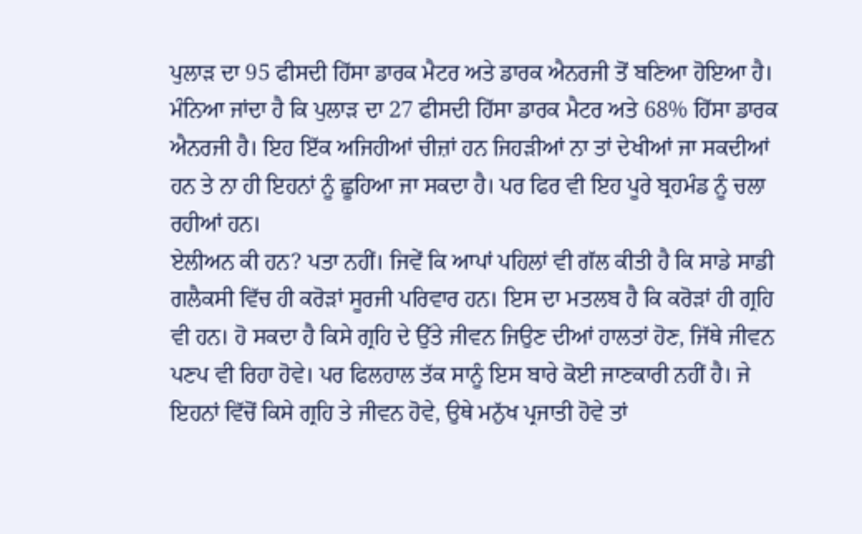ਪੁਲਾੜ ਦਾ 95 ਫੀਸਦੀ ਹਿੱਸਾ ਡਾਰਕ ਮੈਟਰ ਅਤੇ ਡਾਰਕ ਐਨਰਜੀ ਤੋਂ ਬਣਿਆ ਹੋਇਆ ਹੈ। ਮੰਨਿਆ ਜਾਂਦਾ ਹੈ ਕਿ ਪੁਲਾੜ ਦਾ 27 ਫੀਸਦੀ ਹਿੱਸਾ ਡਾਰਕ ਮੈਟਰ ਅਤੇ 68% ਹਿੱਸਾ ਡਾਰਕ ਐਨਰਜੀ ਹੈ। ਇਹ ਇੱਕ ਅਜਿਹੀਆਂ ਚੀਜ਼ਾਂ ਹਨ ਜਿਹੜੀਆਂ ਨਾ ਤਾਂ ਦੇਖੀਆਂ ਜਾ ਸਕਦੀਆਂ ਹਨ ਤੇ ਨਾ ਹੀ ਇਹਨਾਂ ਨੂੰ ਛੂਹਿਆ ਜਾ ਸਕਦਾ ਹੈ। ਪਰ ਫਿਰ ਵੀ ਇਹ ਪੂਰੇ ਬ੍ਰਹਮੰਡ ਨੂੰ ਚਲਾ ਰਹੀਆਂ ਹਨ।
ਏਲੀਅਨ ਕੀ ਹਨ? ਪਤਾ ਨਹੀਂ। ਜਿਵੇਂ ਕਿ ਆਪਾਂ ਪਹਿਲਾਂ ਵੀ ਗੱਲ ਕੀਤੀ ਹੈ ਕਿ ਸਾਡੇ ਸਾਡੀ ਗਲੈਕਸੀ ਵਿੱਚ ਹੀ ਕਰੋੜਾਂ ਸੂਰਜੀ ਪਰਿਵਾਰ ਹਨ। ਇਸ ਦਾ ਮਤਲਬ ਹੈ ਕਿ ਕਰੋੜਾਂ ਹੀ ਗ੍ਰਹਿ ਵੀ ਹਨ। ਹੋ ਸਕਦਾ ਹੈ ਕਿਸੇ ਗ੍ਰਹਿ ਦੇ ਉੱਤੇ ਜੀਵਨ ਜਿਉਣ ਦੀਆਂ ਹਾਲਤਾਂ ਹੋਣ, ਜਿੱਥੇ ਜੀਵਨ ਪਣਪ ਵੀ ਰਿਹਾ ਹੋਵੇ। ਪਰ ਫਿਲਹਾਲ ਤੱਕ ਸਾਨੂੰ ਇਸ ਬਾਰੇ ਕੋਈ ਜਾਣਕਾਰੀ ਨਹੀਂ ਹੈ। ਜੇ ਇਹਨਾਂ ਵਿੱਚੋਂ ਕਿਸੇ ਗ੍ਰਹਿ ਤੇ ਜੀਵਨ ਹੋਵੇ, ਉਥੇ ਮਨੁੱਖ ਪ੍ਰਜਾਤੀ ਹੋਵੇ ਤਾਂ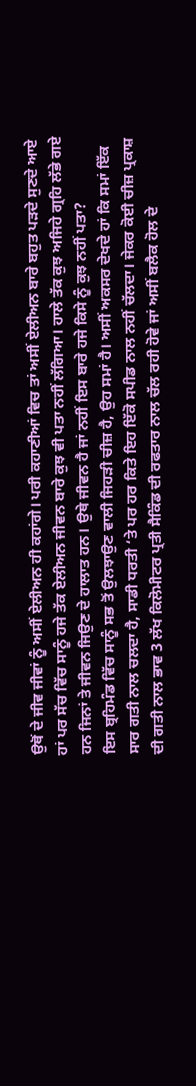ਉਥੋਂ ਦੇ ਜੀਵ ਜੀਵਾਂ ਨੂੰ ਅਸੀਂ ਏਲੀਅਨ ਹੀ ਕਹਾਂਗੇ। ਪਰੀ ਕਹਾਣੀਆਂ ਵਿਚ ਤਾਂ ਅਸੀਂ ਏਲੀਅਨ ਬਾਰੇ ਬਹੁਤ ਪੜਦੇ ਸੁਣਦੇ ਆਏ ਹਾਂ ਪਰ ਸੱਚ ਵਿੱਚ ਸਾਨੂੰ ਹਜੇ ਤੱਕ ਏਲੀਅਨ ਜੀਵਨ ਬਾਰੇ ਕੁਝ ਵੀ ਪਤਾ ਨਹੀਂ ਲੱਗਿਆ। ਹਾਲੇ ਤੱਕ ਕੁਝ ਅਜਿਹੇ ਗ੍ਰਹਿ ਲੱਭੇ ਗਏ ਹਨ ਜਿਨਾਂ ਤੇ ਜੀਵਨ ਜਿਉਣ ਦੇ ਹਾਲਾਤ ਹਨ। ਉਥੇ ਜੀਵਨ ਹੈ ਜਾਂ ਨਹੀਂ ਇਸ ਬਾਰੇ ਹਜੇ ਕਿਸੇ ਨੂੰ ਕੁਝ ਨਹੀਂ ਪਤਾ?
ਇਸ ਬ੍ਰਹਿਮੰਡ ਵਿੱਚ ਸਾਨੂੰ ਸਭ ਤੋਂ ਉਲਝਾਉਣ ਵਾਲੀ ਜਿਹੜੀ ਚੀਜ਼ ਹੈ, ਉਹ ਸਮਾਂ ਹੈ। ਅਸੀਂ ਅਕਸਰ ਦੇਖਦੇ ਹਾਂ ਕਿ ਸਮਾਂ ਇੱਕ ਸਾਰ ਗਤੀ ਨਾਲ ਚਲਦਾ ਹੈ, ਸਾਡੀ ਧਰਤੀ ‘ਤੇ ਪਰ ਹਰ ਕਿਤੇ ਇਹ ਇੱਕੋ ਸਪੀਡ ਨਾਲ ਨਹੀਂ ਚੱਲਦਾ। ਜੇਕਰ ਕੋਈ ਚੀਜ਼ ਪ੍ਰਕਾਸ਼ ਦੀ ਗਤੀ ਨਾਲ ਭਾਵ 3 ਲੱਖ ਕਿਲੋਮੀਟਰ ਪ੍ਰਤੀ ਸੈਕਿੰਡ ਦੀ ਰਫਤਾਰ ਨਾਲ ਚੱਲ ਰਹੀ ਹੋਵੇ ਜਾਂ ਅਸੀਂ ਬਲੈਕ ਹੋਲ ਦੇ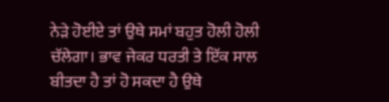ਨੇੜੇ ਹੋਈਏ ਤਾਂ ਉਥੇ ਸਮਾਂ ਬਹੁਤ ਹੋਲੀ ਹੋਲੀ ਚੱਲੇਗਾ। ਭਾਵ ਜੇਕਰ ਧਰਤੀ ਤੇ ਇੱਕ ਸਾਲ ਬੀਤਦਾ ਹੈ ਤਾਂ ਹੋ ਸਕਦਾ ਹੈ ਉਥੇ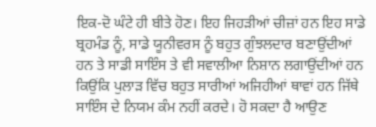ਇਕ-ਦੋ ਘੰਟੇ ਹੀ ਬੀਤੇ ਹੋਣ। ਇਹ ਜਿਹੜੀਆਂ ਚੀਜ਼ਾਂ ਹਨ ਇਹ ਸਾਡੇ ਬ੍ਰਹਮੰਡ ਨੂੰ, ਸਾਡੇ ਯੂਨੀਵਰਸ ਨੂੰ ਬਹੁਤ ਗੁੰਝਲਦਾਰ ਬਣਾਉਂਦੀਆਂ ਹਨ ਤੇ ਸਾਡੀ ਸਾਇੰਸ ਤੇ ਵੀ ਸਵਾਲੀਆ ਨਿਸ਼ਾਨ ਲਗਾਉਂਦੀਆਂ ਹਨ ਕਿਉਂਕਿ ਪੁਲਾੜ ਵਿੱਚ ਬਹੁਤ ਸਾਰੀਆਂ ਅਜਿਹੀਆਂ ਥਾਵਾਂ ਹਨ ਜਿੱਥੇ ਸਾਇੰਸ ਦੇ ਨਿਯਮ ਕੰਮ ਨਹੀਂ ਕਰਦੇ। ਹੋ ਸਕਦਾ ਹੈ ਆਉਣ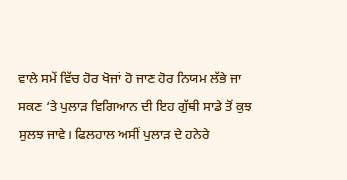ਵਾਲੇ ਸਮੇਂ ਵਿੱਚ ਹੋਰ ਖੋਜਾਂ ਹੋ ਜਾਣ ਹੋਰ ਨਿਯਮ ਲੱਭੇ ਜਾ ਸਕਣ ‘ਤੇ ਪੁਲਾੜ ਵਿਗਿਆਨ ਦੀ ਇਹ ਗੁੱਥੀ ਸਾਡੇ ਤੋਂ ਕੁਝ ਸੁਲਝ ਜਾਵੇ। ਫਿਲਹਾਲ ਅਸੀਂ ਪੁਲਾੜ ਦੇ ਹਨੇਰੇ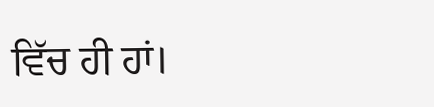ਵਿੱਚ ਹੀ ਹਾਂ।